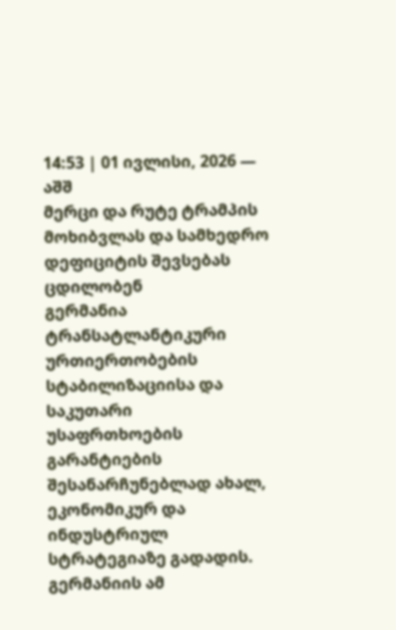14:53 | 01 ივლისი, 2026 — აშშ
მერცი და რუტე ტრამპის მოხიბვლას და სამხედრო დეფიციტის შევსებას ცდილობენ
გერმანია ტრანსატლანტიკური ურთიერთობების სტაბილიზაციისა და საკუთარი უსაფრთხოების გარანტიების შესანარჩუნებლად ახალ, ეკონომიკურ და ინდუსტრიულ სტრატეგიაზე გადადის.
გერმანიის ამ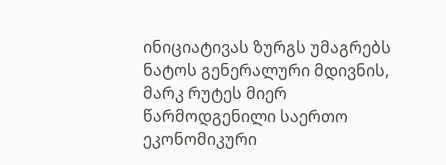ინიციატივას ზურგს უმაგრებს ნატოს გენერალური მდივნის, მარკ რუტეს მიერ წარმოდგენილი საერთო ეკონომიკური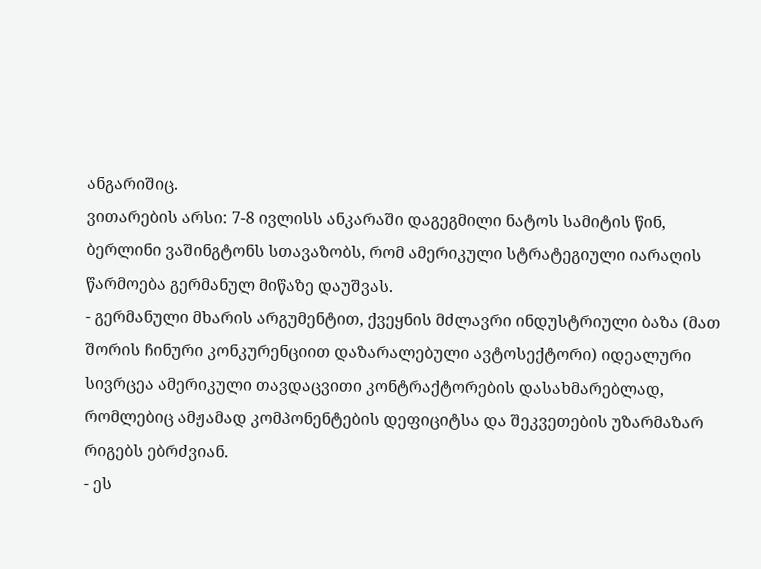ანგარიშიც.
ვითარების არსი: 7-8 ივლისს ანკარაში დაგეგმილი ნატოს სამიტის წინ, ბერლინი ვაშინგტონს სთავაზობს, რომ ამერიკული სტრატეგიული იარაღის წარმოება გერმანულ მიწაზე დაუშვას.
- გერმანული მხარის არგუმენტით, ქვეყნის მძლავრი ინდუსტრიული ბაზა (მათ შორის ჩინური კონკურენციით დაზარალებული ავტოსექტორი) იდეალური სივრცეა ამერიკული თავდაცვითი კონტრაქტორების დასახმარებლად, რომლებიც ამჟამად კომპონენტების დეფიციტსა და შეკვეთების უზარმაზარ რიგებს ებრძვიან.
- ეს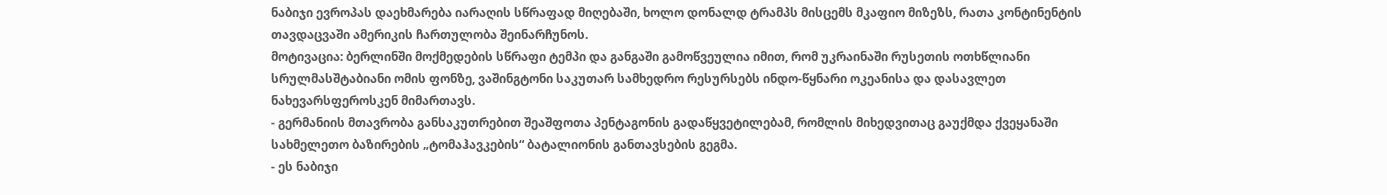ნაბიჯი ევროპას დაეხმარება იარაღის სწრაფად მიღებაში, ხოლო დონალდ ტრამპს მისცემს მკაფიო მიზეზს, რათა კონტინენტის თავდაცვაში ამერიკის ჩართულობა შეინარჩუნოს.
მოტივაცია: ბერლინში მოქმედების სწრაფი ტემპი და განგაში გამოწვეულია იმით, რომ უკრაინაში რუსეთის ოთხწლიანი სრულმასშტაბიანი ომის ფონზე, ვაშინგტონი საკუთარ სამხედრო რესურსებს ინდო-წყნარი ოკეანისა და დასავლეთ ნახევარსფეროსკენ მიმართავს.
- გერმანიის მთავრობა განსაკუთრებით შეაშფოთა პენტაგონის გადაწყვეტილებამ, რომლის მიხედვითაც გაუქმდა ქვეყანაში სახმელეთო ბაზირების „ტომაჰავკების“ ბატალიონის განთავსების გეგმა.
- ეს ნაბიჯი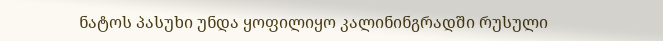ნატოს პასუხი უნდა ყოფილიყო კალინინგრადში რუსული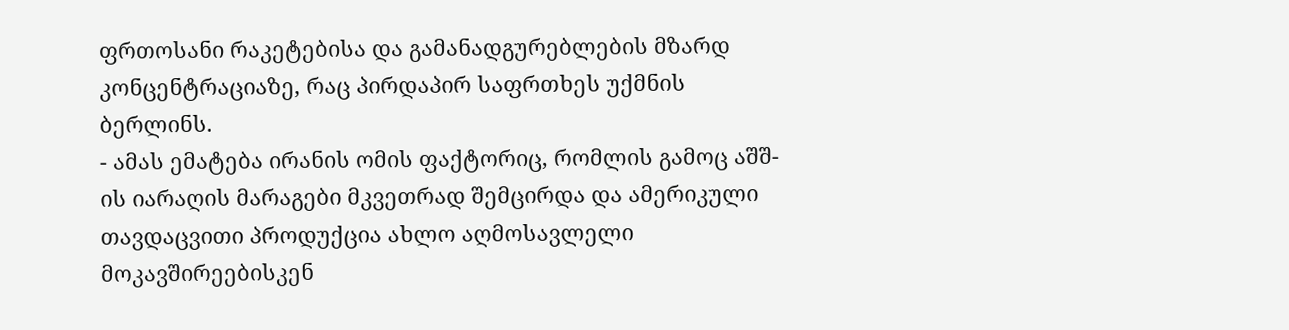ფრთოსანი რაკეტებისა და გამანადგურებლების მზარდ კონცენტრაციაზე, რაც პირდაპირ საფრთხეს უქმნის ბერლინს.
- ამას ემატება ირანის ომის ფაქტორიც, რომლის გამოც აშშ-ის იარაღის მარაგები მკვეთრად შემცირდა და ამერიკული თავდაცვითი პროდუქცია ახლო აღმოსავლელი მოკავშირეებისკენ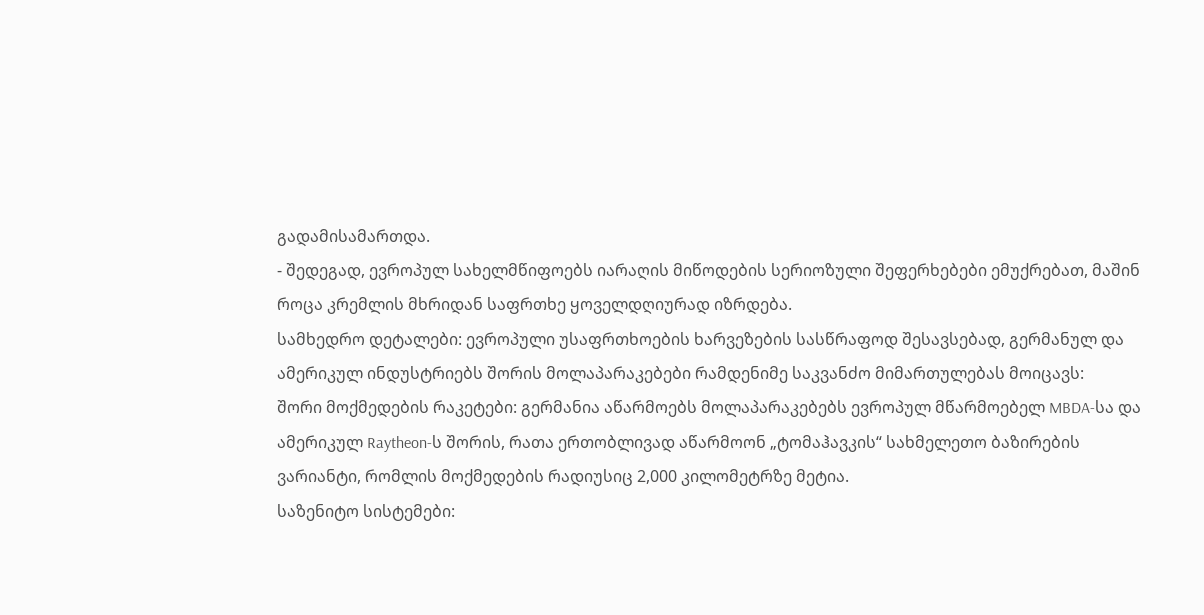გადამისამართდა.
- შედეგად, ევროპულ სახელმწიფოებს იარაღის მიწოდების სერიოზული შეფერხებები ემუქრებათ, მაშინ როცა კრემლის მხრიდან საფრთხე ყოველდღიურად იზრდება.
სამხედრო დეტალები: ევროპული უსაფრთხოების ხარვეზების სასწრაფოდ შესავსებად, გერმანულ და ამერიკულ ინდუსტრიებს შორის მოლაპარაკებები რამდენიმე საკვანძო მიმართულებას მოიცავს:
შორი მოქმედების რაკეტები: გერმანია აწარმოებს მოლაპარაკებებს ევროპულ მწარმოებელ MBDA-სა და ამერიკულ Raytheon-ს შორის, რათა ერთობლივად აწარმოონ „ტომაჰავკის“ სახმელეთო ბაზირების ვარიანტი, რომლის მოქმედების რადიუსიც 2,000 კილომეტრზე მეტია.
საზენიტო სისტემები: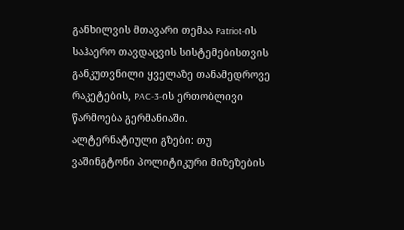განხილვის მთავარი თემაა Patriot-ის საჰაერო თავდაცვის სისტემებისთვის განკუთვნილი ყველაზე თანამედროვე რაკეტების, PAC-3-ის ერთობლივი წარმოება გერმანიაში.
ალტერნატიული გზები: თუ ვაშინგტონი პოლიტიკური მიზეზების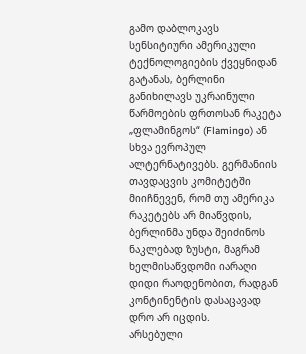გამო დაბლოკავს სენსიტიური ამერიკული ტექნოლოგიების ქვეყნიდან გატანას, ბერლინი განიხილავს უკრაინული წარმოების ფრთოსან რაკეტა „ფლამინგოს“ (Flamingo) ან სხვა ევროპულ ალტერნატივებს. გერმანიის თავდაცვის კომიტეტში მიიჩნევენ, რომ თუ ამერიკა რაკეტებს არ მიაწვდის, ბერლინმა უნდა შეიძინოს ნაკლებად ზუსტი, მაგრამ ხელმისაწვდომი იარაღი დიდი რაოდენობით, რადგან კონტინენტის დასაცავად დრო არ იცდის.
არსებული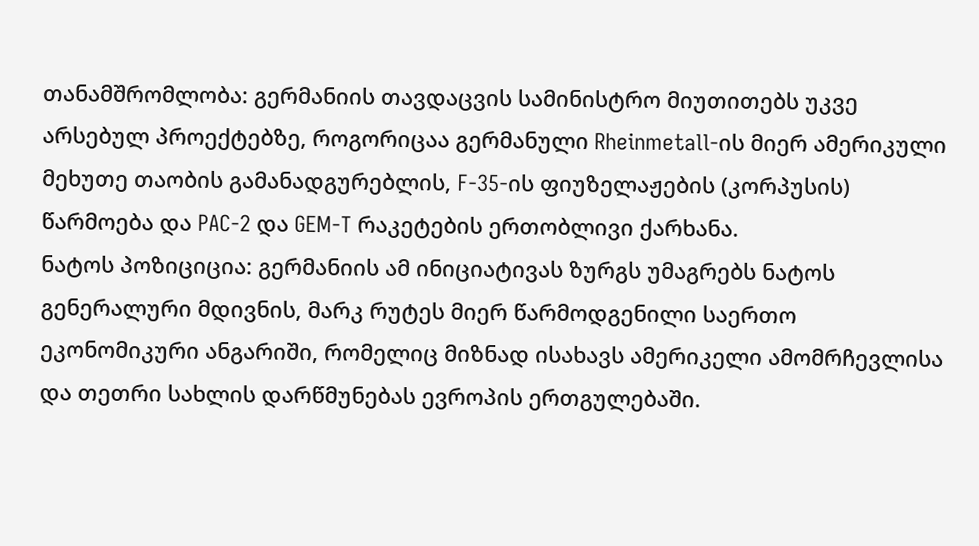თანამშრომლობა: გერმანიის თავდაცვის სამინისტრო მიუთითებს უკვე არსებულ პროექტებზე, როგორიცაა გერმანული Rheinmetall-ის მიერ ამერიკული მეხუთე თაობის გამანადგურებლის, F-35-ის ფიუზელაჟების (კორპუსის) წარმოება და PAC-2 და GEM-T რაკეტების ერთობლივი ქარხანა.
ნატოს პოზიციცია: გერმანიის ამ ინიციატივას ზურგს უმაგრებს ნატოს გენერალური მდივნის, მარკ რუტეს მიერ წარმოდგენილი საერთო ეკონომიკური ანგარიში, რომელიც მიზნად ისახავს ამერიკელი ამომრჩევლისა და თეთრი სახლის დარწმუნებას ევროპის ერთგულებაში.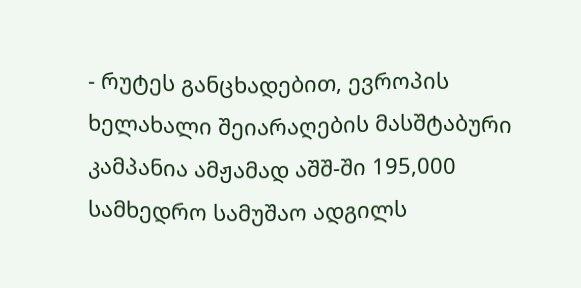- რუტეს განცხადებით, ევროპის ხელახალი შეიარაღების მასშტაბური კამპანია ამჟამად აშშ-ში 195,000 სამხედრო სამუშაო ადგილს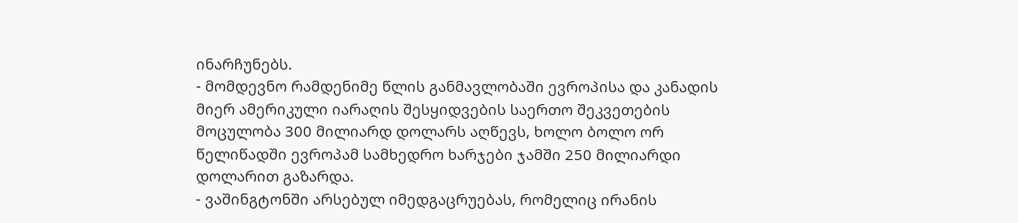ინარჩუნებს.
- მომდევნო რამდენიმე წლის განმავლობაში ევროპისა და კანადის მიერ ამერიკული იარაღის შესყიდვების საერთო შეკვეთების მოცულობა 300 მილიარდ დოლარს აღწევს, ხოლო ბოლო ორ წელიწადში ევროპამ სამხედრო ხარჯები ჯამში 250 მილიარდი დოლარით გაზარდა.
- ვაშინგტონში არსებულ იმედგაცრუებას, რომელიც ირანის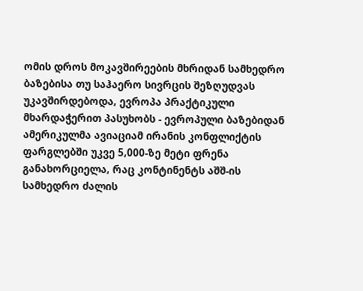ომის დროს მოკავშირეების მხრიდან სამხედრო ბაზებისა თუ საჰაერო სივრცის შეზღუდვას უკავშირდებოდა, ევროპა პრაქტიკული მხარდაჭერით პასუხობს - ევროპული ბაზებიდან ამერიკულმა ავიაციამ ირანის კონფლიქტის ფარგლებში უკვე 5,000-ზე მეტი ფრენა განახორციელა, რაც კონტინენტს აშშ-ის სამხედრო ძალის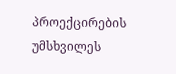პროექცირების უმსხვილეს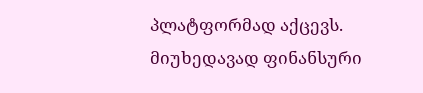პლატფორმად აქცევს.
მიუხედავად ფინანსური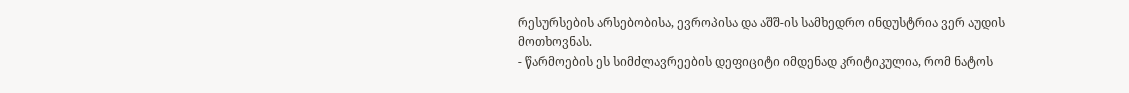რესურსების არსებობისა, ევროპისა და აშშ-ის სამხედრო ინდუსტრია ვერ აუდის მოთხოვნას.
- წარმოების ეს სიმძლავრეების დეფიციტი იმდენად კრიტიკულია, რომ ნატოს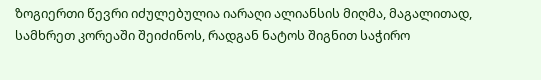ზოგიერთი წევრი იძულებულია იარაღი ალიანსის მიღმა, მაგალითად, სამხრეთ კორეაში შეიძინოს, რადგან ნატოს შიგნით საჭირო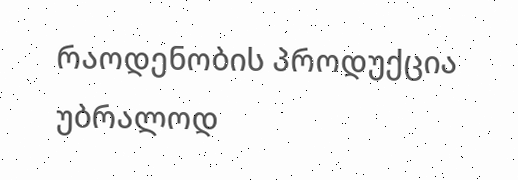რაოდენობის პროდუქცია უბრალოდ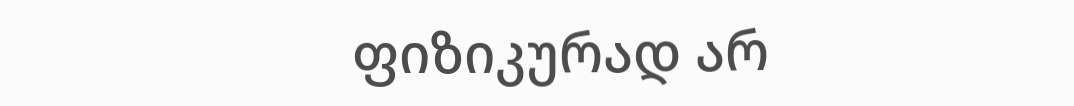ფიზიკურად არ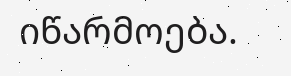იწარმოება.